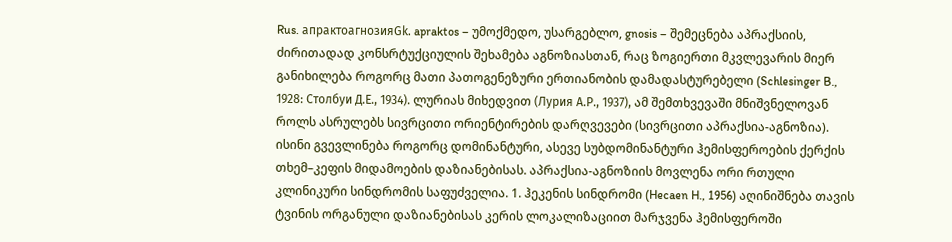Rus. апрактоагнозияGk. apraktos – უმოქმედო, უსარგებლო, gnosis – შემეცნება აპრაქსიის, ძირითადად კონსრტუქციულის შეხამება აგნოზიასთან, რაც ზოგიერთი მკვლევარის მიერ განიხილება როგორც მათი პათოგენეზური ერთიანობის დამადასტურებელი (Schlesinger B., 1928: Столбуи Д.Е., 1934). ლურიას მიხედვით (Лурия А.Р., 1937), ამ შემთხვევაში მნიშვნელოვან როლს ასრულებს სივრცითი ორიენტირების დარღვევები (სივრცითი აპრაქსია-აგნოზია). ისინი გვევლინება როგორც დომინანტური, ასევე სუბდომინანტური ჰემისფეროების ქერქის თხემ–კეფის მიდამოების დაზიანებისას. აპრაქსია-აგნოზიის მოვლენა ორი რთული კლინიკური სინდრომის საფუძველია. 1. ჰეკენის სინდრომი (Hecaen H., 1956) აღინიშნება თავის ტვინის ორგანული დაზიანებისას კერის ლოკალიზაციით მარჯვენა ჰემისფეროში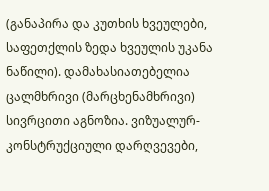(განაპირა და კუთხის ხვეულები, საფეთქლის ზედა ხვეულის უკანა ნაწილი). დამახასიათებელია ცალმხრივი (მარცხენამხრივი) სივრცითი აგნოზია. ვიზუალურ-კონსტრუქციული დარღვევები,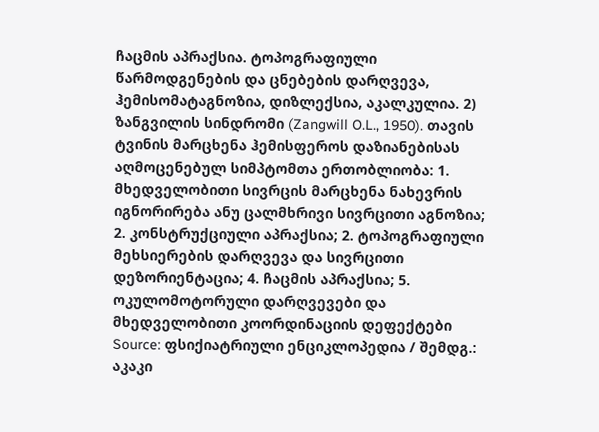ჩაცმის აპრაქსია. ტოპოგრაფიული წარმოდგენების და ცნებების დარღვევა, ჰემისომატაგნოზია, დიზლექსია, აკალკულია. 2) ზანგვილის სინდრომი (Zangwill O.L., 1950). თავის ტვინის მარცხენა ჰემისფეროს დაზიანებისას აღმოცენებულ სიმპტომთა ერთობლიობა: 1. მხედველობითი სივრცის მარცხენა ნახევრის იგნორირება ანუ ცალმხრივი სივრცითი აგნოზია; 2. კონსტრუქციული აპრაქსია; 2. ტოპოგრაფიული მეხსიერების დარღვევა და სივრცითი დეზორიენტაცია; 4. ჩაცმის აპრაქსია; 5. ოკულომოტორული დარღვევები და მხედველობითი კოორდინაციის დეფექტები
Source: ფსიქიატრიული ენციკლოპედია / შემდგ.: აკაკი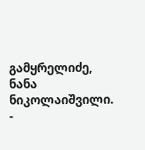გამყრელიძე, ნანა ნიკოლაიშვილი. -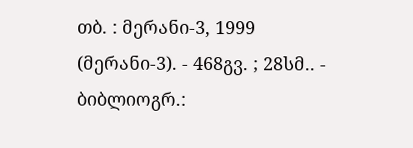თბ. : მერანი-3, 1999 (მერანი-3). - 468გვ. ; 28სმ.. - ბიბლიოგრ.: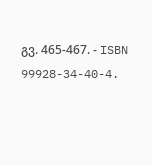გვ. 465-467. - ISBN 99928-34-40-4.